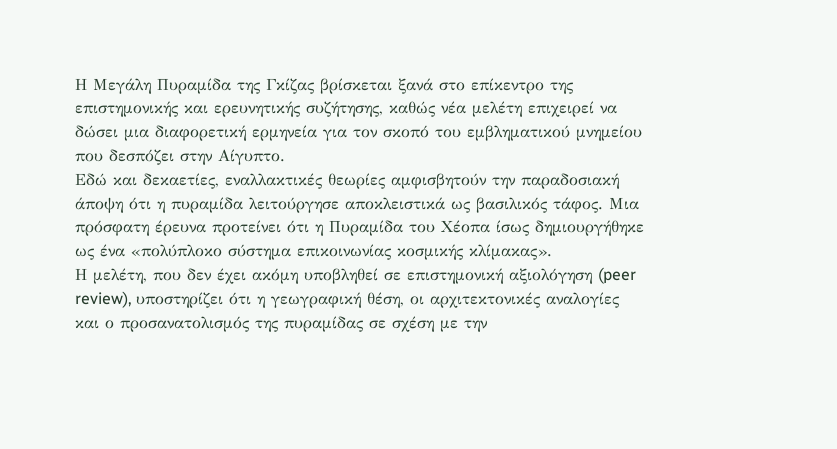Η Μεγάλη Πυραμίδα της Γκίζας βρίσκεται ξανά στο επίκεντρο της επιστημονικής και ερευνητικής συζήτησης, καθώς νέα μελέτη επιχειρεί να δώσει μια διαφορετική ερμηνεία για τον σκοπό του εμβληματικού μνημείου που δεσπόζει στην Αίγυπτο.
Εδώ και δεκαετίες, εναλλακτικές θεωρίες αμφισβητούν την παραδοσιακή άποψη ότι η πυραμίδα λειτούργησε αποκλειστικά ως βασιλικός τάφος. Μια πρόσφατη έρευνα προτείνει ότι η Πυραμίδα του Χέοπα ίσως δημιουργήθηκε ως ένα «πολύπλοκο σύστημα επικοινωνίας κοσμικής κλίμακας».
Η μελέτη, που δεν έχει ακόμη υποβληθεί σε επιστημονική αξιολόγηση (peer review), υποστηρίζει ότι η γεωγραφική θέση, οι αρχιτεκτονικές αναλογίες και ο προσανατολισμός της πυραμίδας σε σχέση με την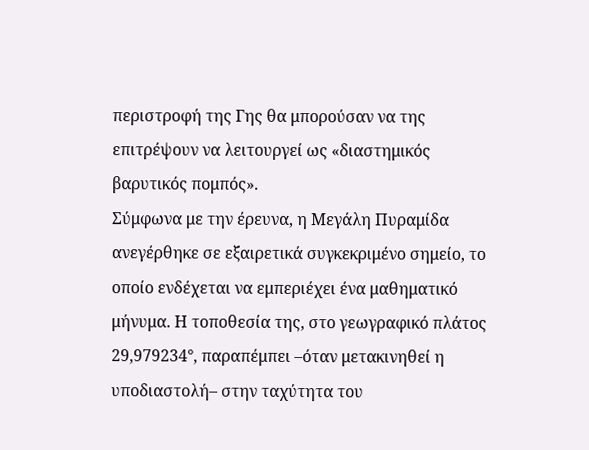περιστροφή της Γης θα μπορούσαν να της επιτρέψουν να λειτουργεί ως «διαστημικός βαρυτικός πομπός».
Σύμφωνα με την έρευνα, η Μεγάλη Πυραμίδα ανεγέρθηκε σε εξαιρετικά συγκεκριμένο σημείο, το οποίο ενδέχεται να εμπεριέχει ένα μαθηματικό μήνυμα. Η τοποθεσία της, στο γεωγραφικό πλάτος 29,979234°, παραπέμπει –όταν μετακινηθεί η υποδιαστολή– στην ταχύτητα του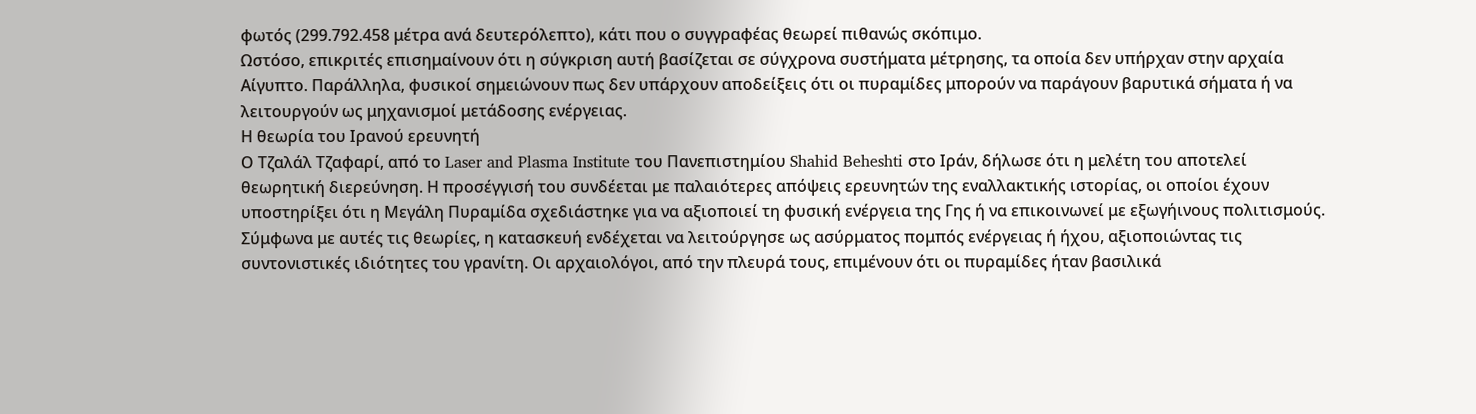φωτός (299.792.458 μέτρα ανά δευτερόλεπτο), κάτι που ο συγγραφέας θεωρεί πιθανώς σκόπιμο.
Ωστόσο, επικριτές επισημαίνουν ότι η σύγκριση αυτή βασίζεται σε σύγχρονα συστήματα μέτρησης, τα οποία δεν υπήρχαν στην αρχαία Αίγυπτο. Παράλληλα, φυσικοί σημειώνουν πως δεν υπάρχουν αποδείξεις ότι οι πυραμίδες μπορούν να παράγουν βαρυτικά σήματα ή να λειτουργούν ως μηχανισμοί μετάδοσης ενέργειας.
Η θεωρία του Ιρανού ερευνητή
Ο Τζαλάλ Τζαφαρί, από το Laser and Plasma Institute του Πανεπιστημίου Shahid Beheshti στο Ιράν, δήλωσε ότι η μελέτη του αποτελεί θεωρητική διερεύνηση. Η προσέγγισή του συνδέεται με παλαιότερες απόψεις ερευνητών της εναλλακτικής ιστορίας, οι οποίοι έχουν υποστηρίξει ότι η Μεγάλη Πυραμίδα σχεδιάστηκε για να αξιοποιεί τη φυσική ενέργεια της Γης ή να επικοινωνεί με εξωγήινους πολιτισμούς.
Σύμφωνα με αυτές τις θεωρίες, η κατασκευή ενδέχεται να λειτούργησε ως ασύρματος πομπός ενέργειας ή ήχου, αξιοποιώντας τις συντονιστικές ιδιότητες του γρανίτη. Οι αρχαιολόγοι, από την πλευρά τους, επιμένουν ότι οι πυραμίδες ήταν βασιλικά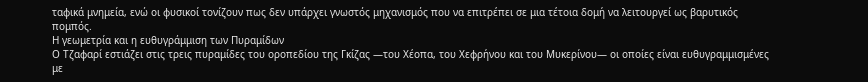ταφικά μνημεία, ενώ οι φυσικοί τονίζουν πως δεν υπάρχει γνωστός μηχανισμός που να επιτρέπει σε μια τέτοια δομή να λειτουργεί ως βαρυτικός πομπός.
Η γεωμετρία και η ευθυγράμμιση των Πυραμίδων
Ο Τζαφαρί εστιάζει στις τρεις πυραμίδες του οροπεδίου της Γκίζας —του Χέοπα, του Χεφρήνου και του Μυκερίνου— οι οποίες είναι ευθυγραμμισμένες με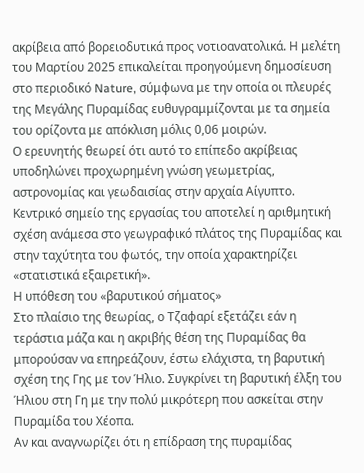ακρίβεια από βορειοδυτικά προς νοτιοανατολικά. Η μελέτη του Μαρτίου 2025 επικαλείται προηγούμενη δημοσίευση στο περιοδικό Nature, σύμφωνα με την οποία οι πλευρές της Μεγάλης Πυραμίδας ευθυγραμμίζονται με τα σημεία του ορίζοντα με απόκλιση μόλις 0,06 μοιρών.
Ο ερευνητής θεωρεί ότι αυτό το επίπεδο ακρίβειας υποδηλώνει προχωρημένη γνώση γεωμετρίας, αστρονομίας και γεωδαισίας στην αρχαία Αίγυπτο. Κεντρικό σημείο της εργασίας του αποτελεί η αριθμητική σχέση ανάμεσα στο γεωγραφικό πλάτος της Πυραμίδας και στην ταχύτητα του φωτός, την οποία χαρακτηρίζει «στατιστικά εξαιρετική».
Η υπόθεση του «βαρυτικού σήματος»
Στο πλαίσιο της θεωρίας, ο Τζαφαρί εξετάζει εάν η τεράστια μάζα και η ακριβής θέση της Πυραμίδας θα μπορούσαν να επηρεάζουν, έστω ελάχιστα, τη βαρυτική σχέση της Γης με τον Ήλιο. Συγκρίνει τη βαρυτική έλξη του Ήλιου στη Γη με την πολύ μικρότερη που ασκείται στην Πυραμίδα του Χέοπα.
Αν και αναγνωρίζει ότι η επίδραση της πυραμίδας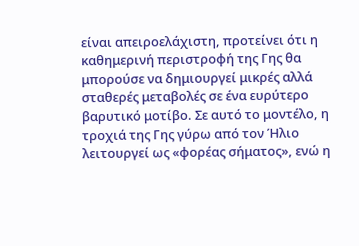είναι απειροελάχιστη, προτείνει ότι η καθημερινή περιστροφή της Γης θα μπορούσε να δημιουργεί μικρές αλλά σταθερές μεταβολές σε ένα ευρύτερο βαρυτικό μοτίβο. Σε αυτό το μοντέλο, η τροχιά της Γης γύρω από τον Ήλιο λειτουργεί ως «φορέας σήματος», ενώ η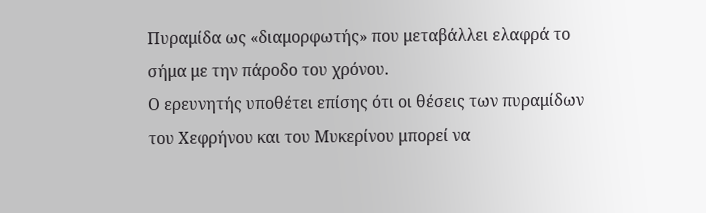Πυραμίδα ως «διαμορφωτής» που μεταβάλλει ελαφρά το σήμα με την πάροδο του χρόνου.
Ο ερευνητής υποθέτει επίσης ότι οι θέσεις των πυραμίδων του Χεφρήνου και του Μυκερίνου μπορεί να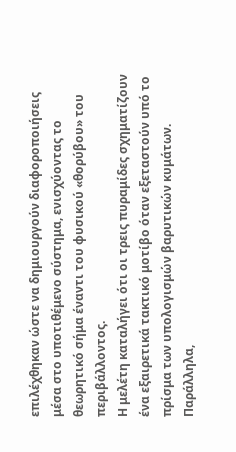επιλέχθηκαν ώστε να δημιουργούν διαφοροποιήσεις μέσα στο υποτιθέμενο σύστημα, ενισχύοντας το θεωρητικό σήμα έναντι του φυσικού «θορύβου» του περιβάλλοντος.
Η μελέτη καταλήγει ότι οι τρεις πυραμίδες σχηματίζουν ένα εξαιρετικά τακτικό μοτίβο όταν εξεταστούν υπό το πρίσμα των υπολογισμών βαρυτικών κυμάτων. Παράλληλα,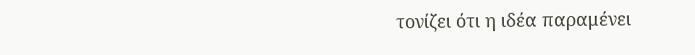τονίζει ότι η ιδέα παραμένει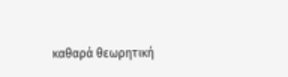καθαρά θεωρητική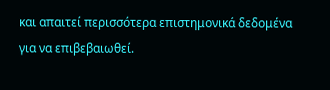και απαιτεί περισσότερα επιστημονικά δεδομένα για να επιβεβαιωθεί.